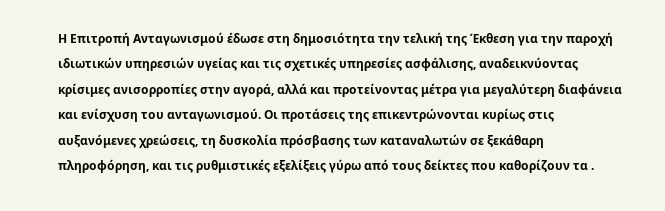Η Επιτροπή Ανταγωνισμού έδωσε στη δημοσιότητα την τελική της Έκθεση για την παροχή ιδιωτικών υπηρεσιών υγείας και τις σχετικές υπηρεσίες ασφάλισης, αναδεικνύοντας κρίσιμες ανισορροπίες στην αγορά, αλλά και προτείνοντας μέτρα για μεγαλύτερη διαφάνεια και ενίσχυση του ανταγωνισμού. Οι προτάσεις της επικεντρώνονται κυρίως στις αυξανόμενες χρεώσεις, τη δυσκολία πρόσβασης των καταναλωτών σε ξεκάθαρη πληροφόρηση, και τις ρυθμιστικές εξελίξεις γύρω από τους δείκτες που καθορίζουν τα .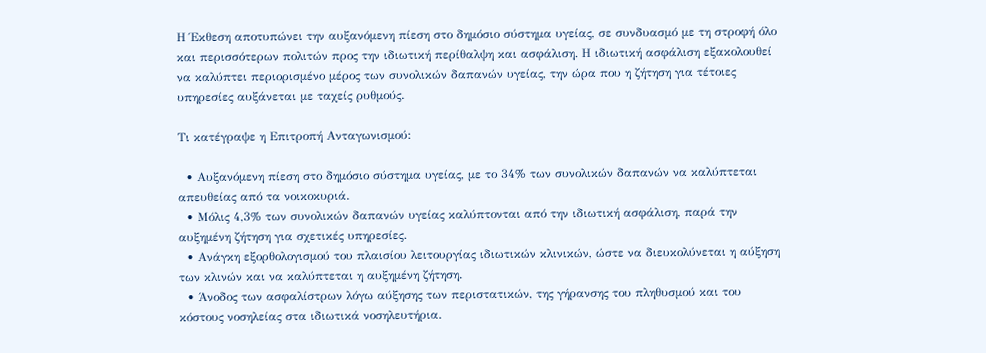Η Έκθεση αποτυπώνει την αυξανόμενη πίεση στο δημόσιο σύστημα υγείας, σε συνδυασμό με τη στροφή όλο και περισσότερων πολιτών προς την ιδιωτική περίθαλψη και ασφάλιση. Η ιδιωτική ασφάλιση εξακολουθεί να καλύπτει περιορισμένο μέρος των συνολικών δαπανών υγείας, την ώρα που η ζήτηση για τέτοιες υπηρεσίες αυξάνεται με ταχείς ρυθμούς.

Τι κατέγραψε η Επιτροπή Ανταγωνισμού:

  • Αυξανόμενη πίεση στο δημόσιο σύστημα υγείας, με το 34% των συνολικών δαπανών να καλύπτεται απευθείας από τα νοικοκυριά.
  • Μόλις 4,3% των συνολικών δαπανών υγείας καλύπτονται από την ιδιωτική ασφάλιση, παρά την αυξημένη ζήτηση για σχετικές υπηρεσίες.
  • Ανάγκη εξορθολογισμού του πλαισίου λειτουργίας ιδιωτικών κλινικών, ώστε να διευκολύνεται η αύξηση των κλινών και να καλύπτεται η αυξημένη ζήτηση.
  • Άνοδος των ασφαλίστρων λόγω αύξησης των περιστατικών, της γήρανσης του πληθυσμού και του κόστους νοσηλείας στα ιδιωτικά νοσηλευτήρια.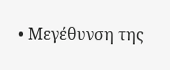• Μεγέθυνση της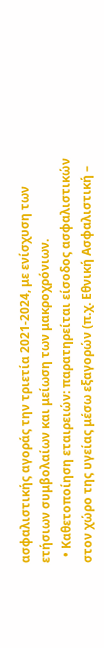ασφαλιστικής αγοράς την τριετία 2021-2024, με ενίσχυση των ετήσιων συμβολαίων και μείωση των μακροχρόνιων.
  • Καθετοποίηση εταιρειών: παρατηρείται είσοδος ασφαλιστικών στον χώρο της υγείας μέσω εξαγορών (π.χ. Εθνική Ασφαλιστική –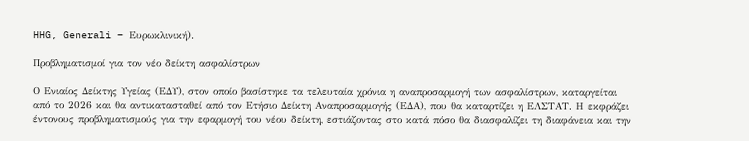HHG, Generali – Ευρωκλινική).

Προβληματισμοί για τον νέο δείκτη ασφαλίστρων

Ο Ενιαίος Δείκτης Υγείας (ΕΔΥ), στον οποίο βασίστηκε τα τελευταία χρόνια η αναπροσαρμογή των ασφαλίστρων, καταργείται από το 2026 και θα αντικατασταθεί από τον Ετήσιο Δείκτη Αναπροσαρμογής (ΕΔΑ), που θα καταρτίζει η ΕΛΣΤΑΤ. Η εκφράζει έντονους προβληματισμούς για την εφαρμογή του νέου δείκτη, εστιάζοντας στο κατά πόσο θα διασφαλίζει τη διαφάνεια και την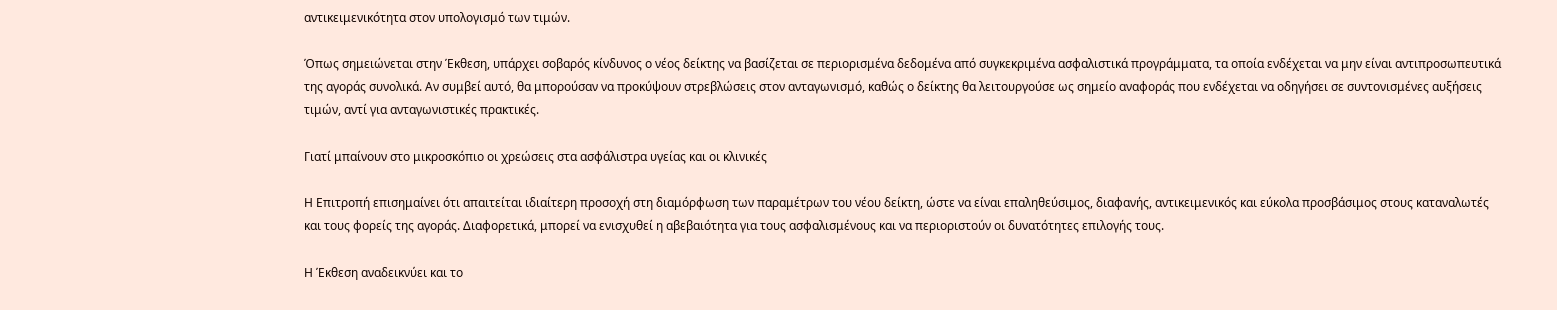αντικειμενικότητα στον υπολογισμό των τιμών.

Όπως σημειώνεται στην Έκθεση, υπάρχει σοβαρός κίνδυνος ο νέος δείκτης να βασίζεται σε περιορισμένα δεδομένα από συγκεκριμένα ασφαλιστικά προγράμματα, τα οποία ενδέχεται να μην είναι αντιπροσωπευτικά της αγοράς συνολικά. Αν συμβεί αυτό, θα μπορούσαν να προκύψουν στρεβλώσεις στον ανταγωνισμό, καθώς ο δείκτης θα λειτουργούσε ως σημείο αναφοράς που ενδέχεται να οδηγήσει σε συντονισμένες αυξήσεις τιμών, αντί για ανταγωνιστικές πρακτικές.

Γιατί μπαίνουν στο μικροσκόπιο οι χρεώσεις στα ασφάλιστρα υγείας και οι κλινικές

Η Επιτροπή επισημαίνει ότι απαιτείται ιδιαίτερη προσοχή στη διαμόρφωση των παραμέτρων του νέου δείκτη, ώστε να είναι επαληθεύσιμος, διαφανής, αντικειμενικός και εύκολα προσβάσιμος στους καταναλωτές και τους φορείς της αγοράς. Διαφορετικά, μπορεί να ενισχυθεί η αβεβαιότητα για τους ασφαλισμένους και να περιοριστούν οι δυνατότητες επιλογής τους.

Η Έκθεση αναδεικνύει και το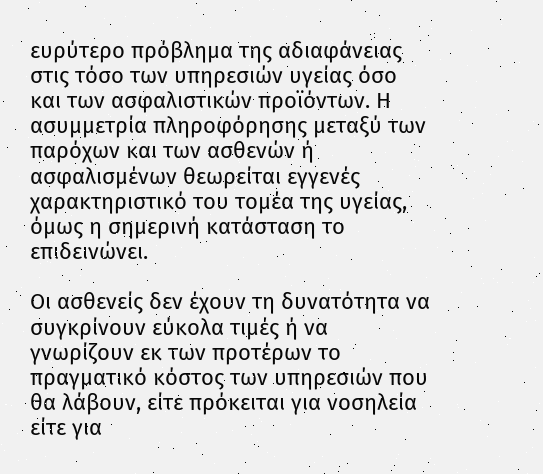ευρύτερο πρόβλημα της αδιαφάνειας στις τόσο των υπηρεσιών υγείας όσο και των ασφαλιστικών προϊόντων. Η ασυμμετρία πληροφόρησης μεταξύ των παρόχων και των ασθενών ή ασφαλισμένων θεωρείται εγγενές χαρακτηριστικό του τομέα της υγείας, όμως η σημερινή κατάσταση το επιδεινώνει.

Οι ασθενείς δεν έχουν τη δυνατότητα να συγκρίνουν εύκολα τιμές ή να γνωρίζουν εκ των προτέρων το πραγματικό κόστος των υπηρεσιών που θα λάβουν, είτε πρόκειται για νοσηλεία είτε για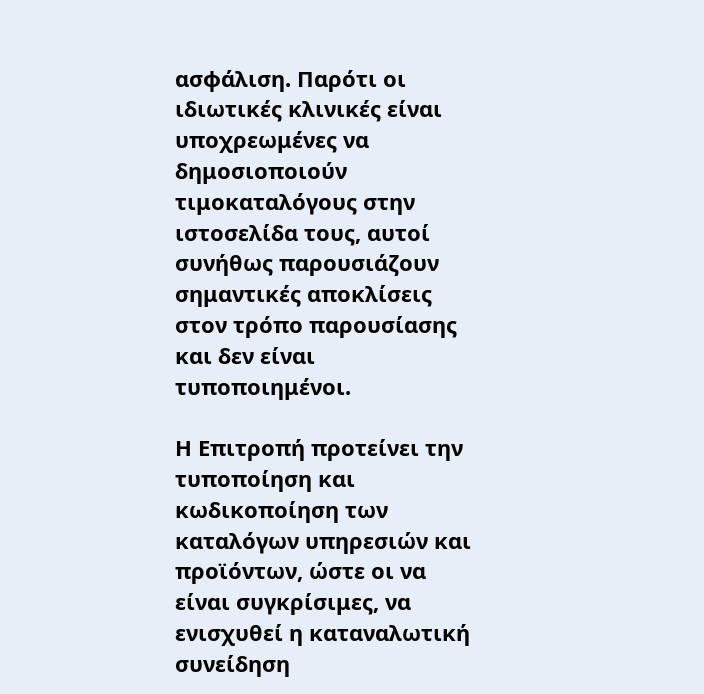ασφάλιση. Παρότι οι ιδιωτικές κλινικές είναι υποχρεωμένες να δημοσιοποιούν τιμοκαταλόγους στην ιστοσελίδα τους, αυτοί συνήθως παρουσιάζουν σημαντικές αποκλίσεις στον τρόπο παρουσίασης και δεν είναι τυποποιημένοι.

Η Επιτροπή προτείνει την τυποποίηση και κωδικοποίηση των καταλόγων υπηρεσιών και προϊόντων, ώστε οι να είναι συγκρίσιμες, να ενισχυθεί η καταναλωτική συνείδηση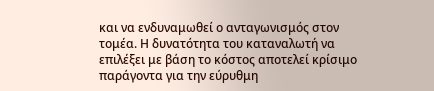και να ενδυναμωθεί ο ανταγωνισμός στον τομέα. Η δυνατότητα του καταναλωτή να επιλέξει με βάση το κόστος αποτελεί κρίσιμο παράγοντα για την εύρυθμη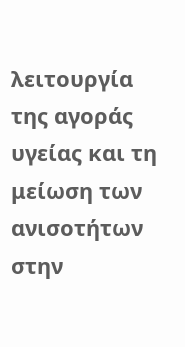λειτουργία της αγοράς υγείας και τη μείωση των ανισοτήτων στην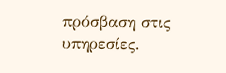πρόσβαση στις υπηρεσίες.